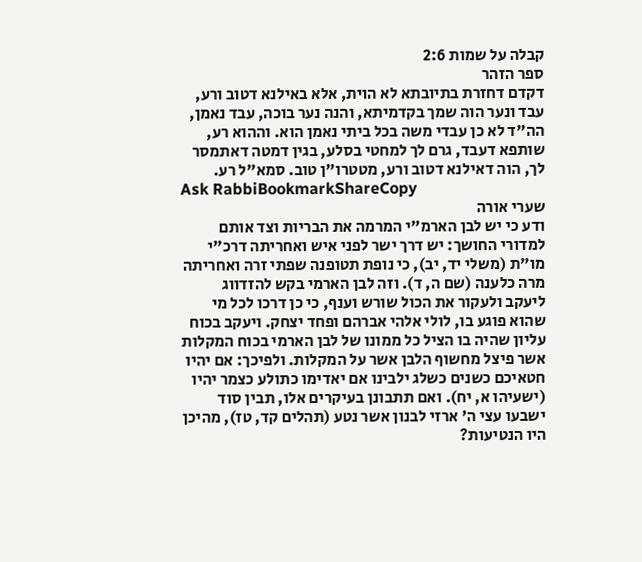קבלה על שמות 2:6
ספר הזהר
דקדם דחזרת בתיובתא לא הוית, אלא באילנא דטוב ורע, עבד ונער הוה שמך בקדמיתא, והנה נער בוכה, עבד נאמן, הה"ד לא כן עבדי משה בכל ביתי נאמן הוא. וההוא רע, שותפא דעבד, גרם לך למחטי בסלע, בגין דמטה דאתמסר לך, הוה דאילנא דטוב ורע, מטטרו"ן טוב. סמא"ל רע.
Ask RabbiBookmarkShareCopy
שערי אורה
ודע כי יש לבן הארמ"י המרמה את הבריות וצד אותם למדורי החושך: יש דרך ישר לפני איש ואחריתה דרכ"י מו"ת (משלי יד, יב), כי נופת תטופנה שפתי זרה ואחריתה מרה כלענה (שם ה, ד). וזה לבן הארמי בקש להזדווג ליעקב ולעקור את הכול שורש וענף, כי כן דרכו לכל מי שהוא פוגע בו, לולי אלהי אברהם ופחד יצחק. ויעקב בכוח עליון שהיה בו הציל כל ממונו של לבן הארמי בכוח המקלות אשר פיצל מחשוף הלבן אשר על המקלות. ולפיכך: אם יהיו חטאיכם כשנים כשלג ילבינו אם יאדימו כתולע כצמר יהיו (ישעיהו א, יח). ואם תתבונן בעיקרים אלו, תבין סוד ישבעו עצי ה' ארזי לבנון אשר נטע (תהלים קד, טז), מהיכן היו הנטיעות?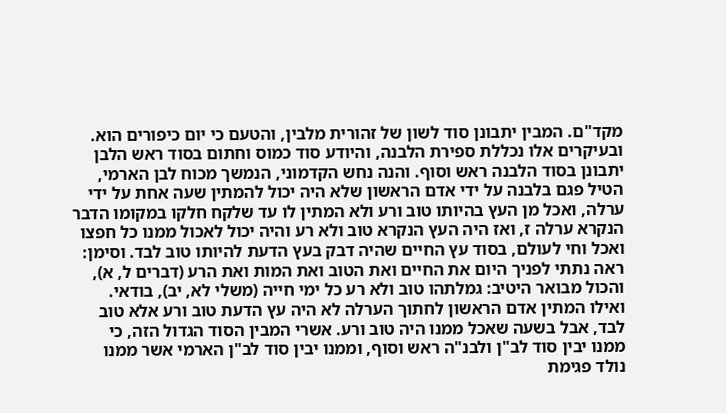מקד"ם. המבין יתבונן סוד לשון של זהורית מלבין, והטעם כי יום כיפורים הוא. ובעיקרים אלו נכללת ספירת הלבנה, והיודע סוד כמוס וחתום בסוד ראש הלבן יתבונן בסוד הלבנה ראש וסוף. והנה נחש הקדמוני, הנמשך מכוח לבן הארמי, הטיל פגם בלבנה על ידי אדם הראשון שלא היה יכול להמתין שעה אחת על ידי ערלה, ואכל מן העץ בהיותו טוב ורע ולא המתין לו עד שלקח חלקו במקומו הדבר הנקרא ערלה ז, ואז היה העץ הנקרא טוב ולא רע והיה יכול לאכול ממנו כל חפצו ואכל וחי לעולם, בסוד עץ החיים שהיה דבק בעץ הדעת להיותו טוב לבד. וסימן: ראה נתתי לפניך היום את החיים ואת הטוב ואת המות ואת הרע (דברים ל, א), והכול מבואר היטיב: גמלתהו טוב ולא רע כל ימי חייה (משלי לא, יב), בודאי. ואילו המתין אדם הראשון לחתוך הערלה לא היה עץ הדעת טוב ורע אלא טוב לבד, אבל בשעה שאכל ממנו היה טוב ורע. אשרי המבין הסוד הגדול הזה, כי ממנו יבין סוד לב"ן ולבנ"ה ראש וסוף, וממנו יבין סוד לב"ן הארמי אשר ממנו נולד פגימת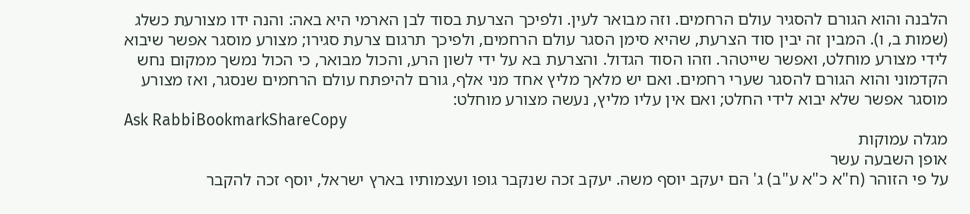הלבנה והוא הגורם להסגיר עולם הרחמים. וזה מבואר לעין. ולפיכך הצרעת בסוד לבן הארמי היא באה: והנה ידו מצורעת כשלג (שמות ב, ו). המבין זה יבין סוד הצרעת, שהיא סימן הסגר עולם הרחמים, ולפיכך תרגום צרעת סגירו; מצורע מוסגר אפשר שיבוא לידי מצורע מוחלט, ואפשר שייטהר. וזהו הסוד הגדול. והצרעת בא על ידי לשון הרע, והכול מבואר, כי הכול נמשך ממקום נחש הקדמוני והוא הגורם להסגר שערי רחמים. ואם יש מלאך מליץ אחד מני אלף, גורם להיפתח עולם הרחמים שנסגר, ואז מצורע מוסגר אפשר שלא יבוא לידי החלט; ואם אין עליו מליץ, נעשה מצורע מוחלט:
Ask RabbiBookmarkShareCopy
מגלה עמוקות
אופן השבעה עשר
על פי הזוהר (ח"א כ"א ע"ב) ג' הם יעקב יוסף משה. יעקב זכה שנקבר גופו ועצמותיו בארץ ישראל, יוסף זכה להקבר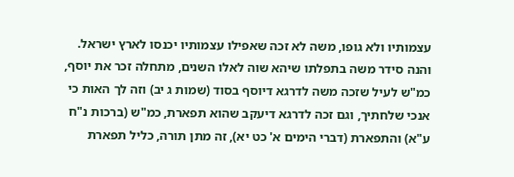עצמותיו ולא גופו, משה לא זכה שאפילו עצמותיו יכנסו לארץ ישראל. והנה סידר משה בתפלתו שיהא שוה לאלו השנים, מתחלה זכר את יוסף, כמ"ש לעיל שזכה משה לדרגא דיוסף בסוד (שמות ג יב) וזה לך האות כי אנכי שלחתיך, וגם זכה לדרגא דיעקב שהוא תפארת, כמ"ש (ברכות נ"ח ע"א) והתפארת (דברי הימים א' כט יא), זה מתן תורה, כליל תפארת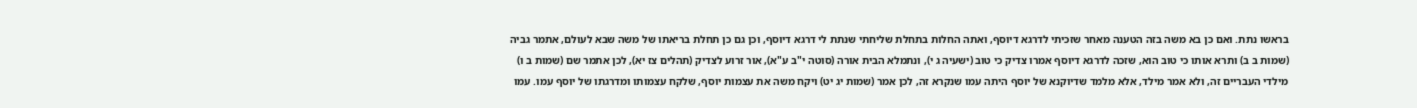בראשו נתת. ואם כן בא משה בזה הטענה מאחר שזכיתי לדרגא דיוסף, ואתה החלות בתחלת שליחתי שנתת לי דרגא דיוסף, וכן גם כן תחלת בריאתו של משה שבא לעולם, אתמר גביה (שמות ב ב) ותרא אותו כי טוב הוא, שזכה לדרגא דיוסף אמרו צדיק כי טוב (ישעיה ג י), ונתמלא הבית אורה (סוטה י"ב ע"א), אור זרוע לצדיק (תהלים צז יא), לכן אתמר שם (שמות ב ו) מילדי העבריים זה, ולא אמר מילד, אלא מלמד שדיוקנא של יוסף היתה עמו שנקרא זה, לכן אמר (שמות יג יט) ויקח משה את עצמות יוסף, שלקח עצמותו ומדרגתו של יוסף עמו. עמו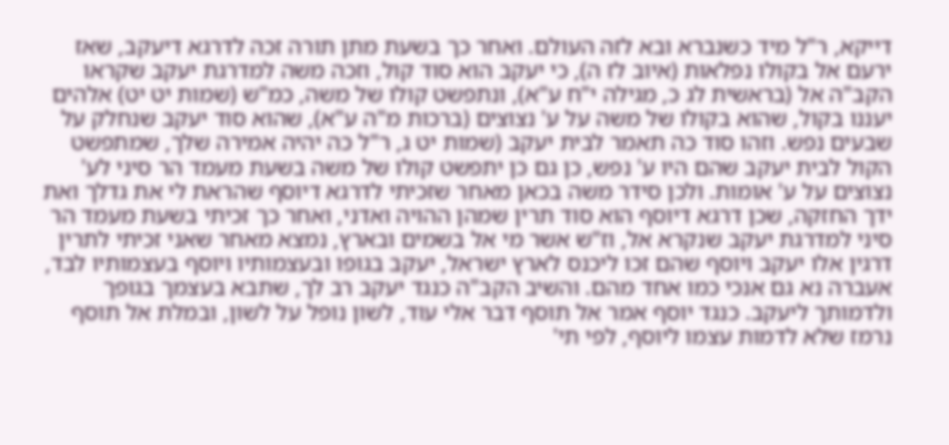דייקא, ר"ל מיד כשנברא ובא לזה העולם. ואחר כך בשעת מתן תורה זכה לדרגא דיעקב, שאז ירעם אל בקולו נפלאות (איוב לז ה), כי יעקב הוא סוד קול, וזכה משה למדרגת יעקב שקראו הקב"ה אל (בראשית לג כ, מגילה י"ח ע"א), ונתפשט קולו של משה, כמ"ש (שמות יט יט) אלהים יעננו בקול, שהוא בקולו של משה על ע' נצוצים (ברכות מ"ה ע"א), שהוא סוד יעקב שנחלק על שבעים נפש. וזהו סוד כה תאמר לבית יעקב (שמות יט ג, ר"ל כה יהיה אמירה שלך, שמתפשט הקול לבית יעקב שהם היו ע' נפש, כן גם כן יתפשט קולו של משה בשעת מעמד הר סיני לע' נצוצים על ע' אומות. ולכן סידר משה בכאן מאחר שזכיתי לדרגא דיוסף שהראת לי את גדלך ואת ידך החזקה, שכן דרגא דיוסף הוא סוד תרין שמהן ההויה ואדני, ואחר כך זכיתי בשעת מעמד הר סיני למדרגת יעקב שנקרא אל, וז"ש אשר מי אל בשמים ובארץ, נמצא מאחר שאני זכיתי לתרין דרגין אלו יעקב ויוסף שהם זכו ליכנס לארץ ישראל, יעקב בגופו ובעצמותיו ויוסף בעצמותיו לבד, אעברה נא גם אנכי כמו אחד מהם. והשיב הקב"ה כנגד יעקב רב לך, שתבא בעצמך בגופך ולדמותך ליעקב. כנגד יוסף אמר אל תוסף דבר אלי עוד, לשון נופל על לשון, ובמלת אל תוסף נרמז שלא לדמות עצמו ליוסף, לפי תי'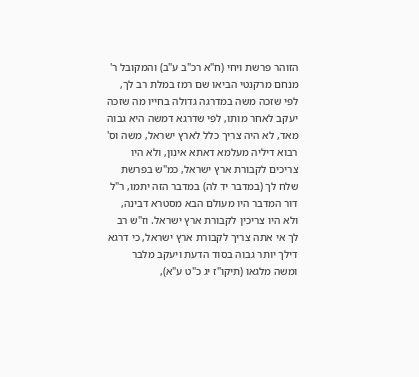הזוהר פרשת ויחי (ח"א רכ"ב ע"ב) והמקובל ר' מנחם מרקנטי הביאו שם רמז במלת רב לך, לפי שזכה משה במדרגה גדולה בחייו מה שזכה יעקב לאחר מותו, לפי שדרגא דמשה היא גבוה מאד, לא היה צריך כלל לארץ ישראל, משה וס' רבוא דיליה מעלמא דאתא אינון, ולא היו צריכים לקבורת ארץ ישראל, כמ"ש בפרשת שלח לך (במדבר יד לה) במדבר הזה יתמו, ר"ל דור המדבר היו מעולם הבא מסטרא דבינה, ולא היו צריכין לקבורת ארץ ישראל. וז"ש רב לך אי אתה צריך לקבורת ארץ ישראל, כי דרגא דילך יותר גבוה בסוד הדעת ויעקב מלבר ומשה מלגאו (תיקו"ז יג כ"ט ע"א),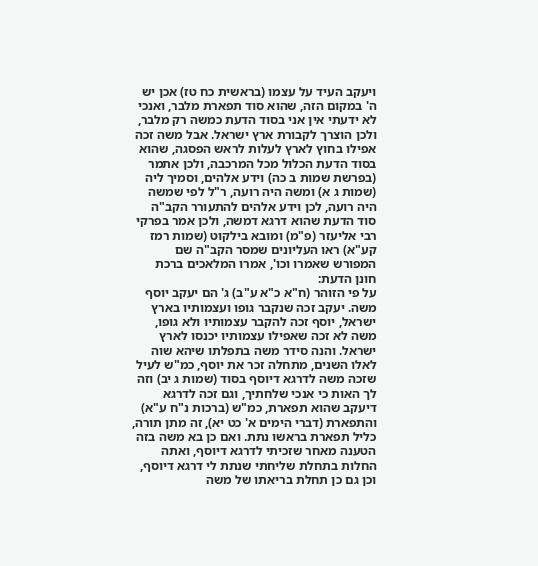ויעקב העיד על עצמו (בראשית כח טז) אכן יש ה' במקום הזה, שהוא סוד תפארת מלבר, ואנכי לא ידעתי אין אני בסוד הדעת כמשה רק מלבר, ולכן הוצרך לקבורת ארץ ישראל. אבל משה זכה אפילו בחוץ לארץ לעלות לראש הפסגה, שהוא בסוד הדעת הכלול מכל המרכבה, ולכן אתמר (בפרשת שמות ב כה) וידע אלהים, וסמיך ליה (שמות ג א) ומשה היה רועה, ר"ל לפי שמשה היה רועה, לכן וידע אלהים להתעורר הקב"ה סוד הדעת שהוא דרגא דמשה, ולכן אמר בפרקי רבי אליעזר (פ"מ) ומובא בילקוט (שמות רמז קע"א) ראו העליונים שמסר הקב"ה שם המפורש שאמרו וכו', אמרו המלאכים ברכת חונן הדעת:
על פי הזוהר (ח"א כ"א ע"ב) ג' הם יעקב יוסף משה. יעקב זכה שנקבר גופו ועצמותיו בארץ ישראל, יוסף זכה להקבר עצמותיו ולא גופו, משה לא זכה שאפילו עצמותיו יכנסו לארץ ישראל. והנה סידר משה בתפלתו שיהא שוה לאלו השנים, מתחלה זכר את יוסף, כמ"ש לעיל שזכה משה לדרגא דיוסף בסוד (שמות ג יב) וזה לך האות כי אנכי שלחתיך, וגם זכה לדרגא דיעקב שהוא תפארת, כמ"ש (ברכות נ"ח ע"א) והתפארת (דברי הימים א' כט יא), זה מתן תורה, כליל תפארת בראשו נתת. ואם כן בא משה בזה הטענה מאחר שזכיתי לדרגא דיוסף, ואתה החלות בתחלת שליחתי שנתת לי דרגא דיוסף, וכן גם כן תחלת בריאתו של משה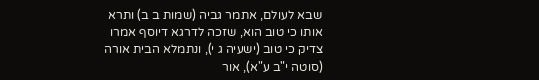שבא לעולם, אתמר גביה (שמות ב ב) ותרא אותו כי טוב הוא, שזכה לדרגא דיוסף אמרו צדיק כי טוב (ישעיה ג י), ונתמלא הבית אורה (סוטה י"ב ע"א), אור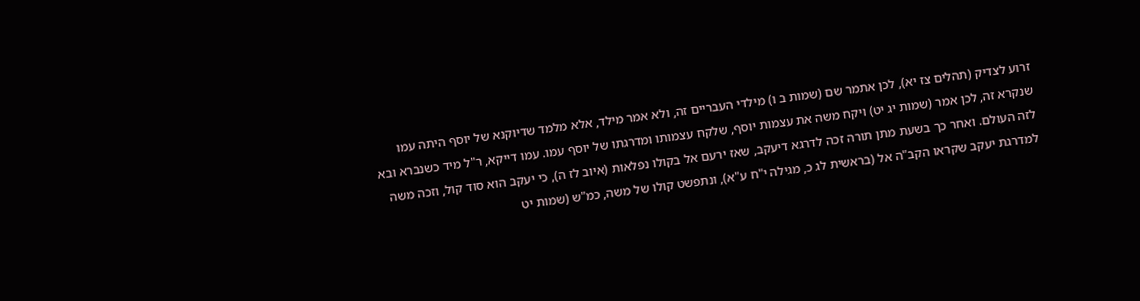זרוע לצדיק (תהלים צז יא), לכן אתמר שם (שמות ב ו) מילדי העבריים זה, ולא אמר מילד, אלא מלמד שדיוקנא של יוסף היתה עמו שנקרא זה, לכן אמר (שמות יג יט) ויקח משה את עצמות יוסף, שלקח עצמותו ומדרגתו של יוסף עמו. עמו דייקא, ר"ל מיד כשנברא ובא לזה העולם. ואחר כך בשעת מתן תורה זכה לדרגא דיעקב, שאז ירעם אל בקולו נפלאות (איוב לז ה), כי יעקב הוא סוד קול, וזכה משה למדרגת יעקב שקראו הקב"ה אל (בראשית לג כ, מגילה י"ח ע"א), ונתפשט קולו של משה, כמ"ש (שמות יט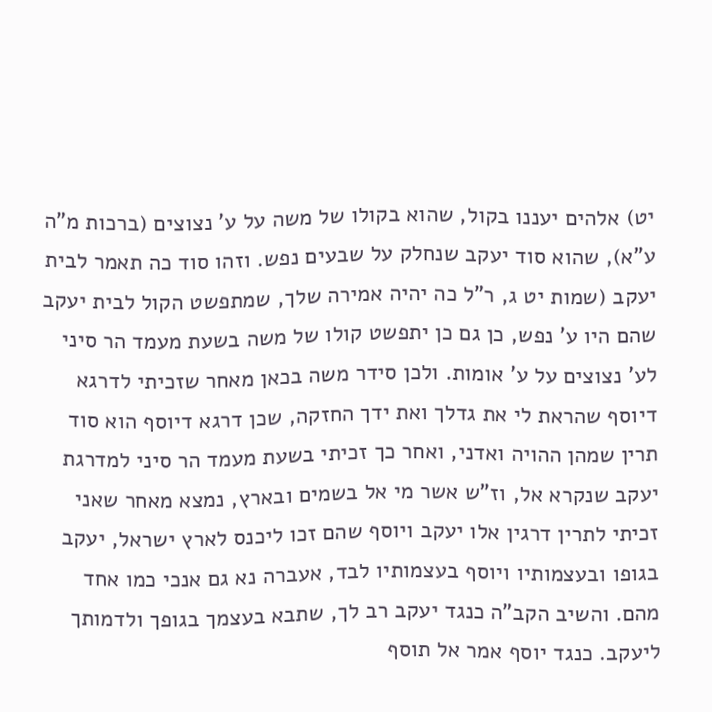יט) אלהים יעננו בקול, שהוא בקולו של משה על ע' נצוצים (ברכות מ"ה ע"א), שהוא סוד יעקב שנחלק על שבעים נפש. וזהו סוד כה תאמר לבית יעקב (שמות יט ג, ר"ל כה יהיה אמירה שלך, שמתפשט הקול לבית יעקב שהם היו ע' נפש, כן גם כן יתפשט קולו של משה בשעת מעמד הר סיני לע' נצוצים על ע' אומות. ולכן סידר משה בכאן מאחר שזכיתי לדרגא דיוסף שהראת לי את גדלך ואת ידך החזקה, שכן דרגא דיוסף הוא סוד תרין שמהן ההויה ואדני, ואחר כך זכיתי בשעת מעמד הר סיני למדרגת יעקב שנקרא אל, וז"ש אשר מי אל בשמים ובארץ, נמצא מאחר שאני זכיתי לתרין דרגין אלו יעקב ויוסף שהם זכו ליכנס לארץ ישראל, יעקב בגופו ובעצמותיו ויוסף בעצמותיו לבד, אעברה נא גם אנכי כמו אחד מהם. והשיב הקב"ה כנגד יעקב רב לך, שתבא בעצמך בגופך ולדמותך ליעקב. כנגד יוסף אמר אל תוסף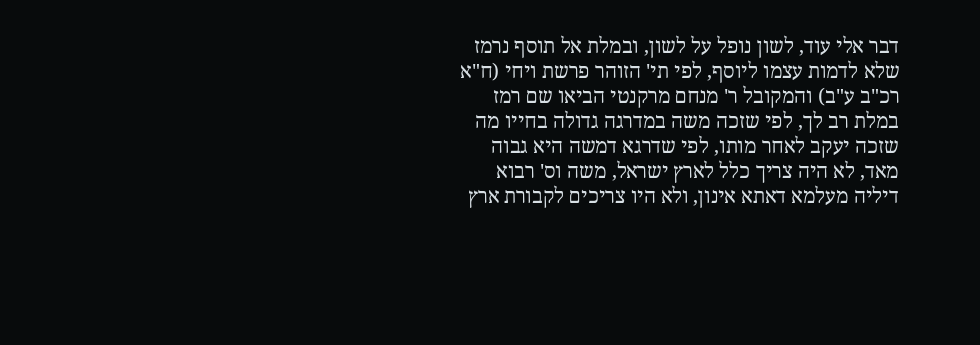דבר אלי עוד, לשון נופל על לשון, ובמלת אל תוסף נרמז שלא לדמות עצמו ליוסף, לפי תי' הזוהר פרשת ויחי (ח"א רכ"ב ע"ב) והמקובל ר' מנחם מרקנטי הביאו שם רמז במלת רב לך, לפי שזכה משה במדרגה גדולה בחייו מה שזכה יעקב לאחר מותו, לפי שדרגא דמשה היא גבוה מאד, לא היה צריך כלל לארץ ישראל, משה וס' רבוא דיליה מעלמא דאתא אינון, ולא היו צריכים לקבורת ארץ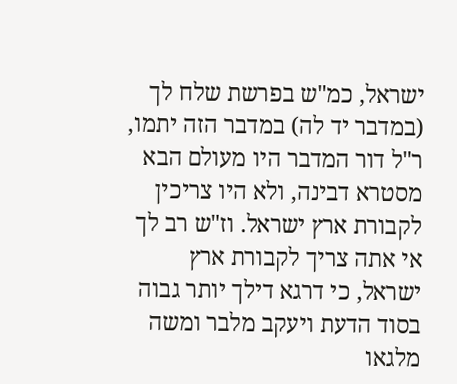ישראל, כמ"ש בפרשת שלח לך (במדבר יד לה) במדבר הזה יתמו, ר"ל דור המדבר היו מעולם הבא מסטרא דבינה, ולא היו צריכין לקבורת ארץ ישראל. וז"ש רב לך אי אתה צריך לקבורת ארץ ישראל, כי דרגא דילך יותר גבוה בסוד הדעת ויעקב מלבר ומשה מלגאו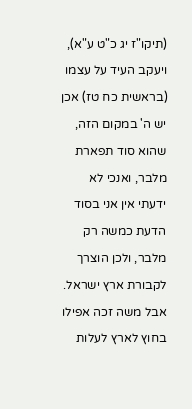(תיקו"ז יג כ"ט ע"א), ויעקב העיד על עצמו (בראשית כח טז) אכן יש ה' במקום הזה, שהוא סוד תפארת מלבר, ואנכי לא ידעתי אין אני בסוד הדעת כמשה רק מלבר, ולכן הוצרך לקבורת ארץ ישראל. אבל משה זכה אפילו בחוץ לארץ לעלות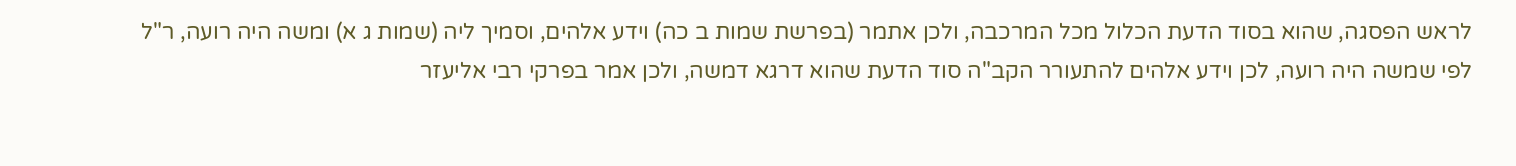לראש הפסגה, שהוא בסוד הדעת הכלול מכל המרכבה, ולכן אתמר (בפרשת שמות ב כה) וידע אלהים, וסמיך ליה (שמות ג א) ומשה היה רועה, ר"ל לפי שמשה היה רועה, לכן וידע אלהים להתעורר הקב"ה סוד הדעת שהוא דרגא דמשה, ולכן אמר בפרקי רבי אליעזר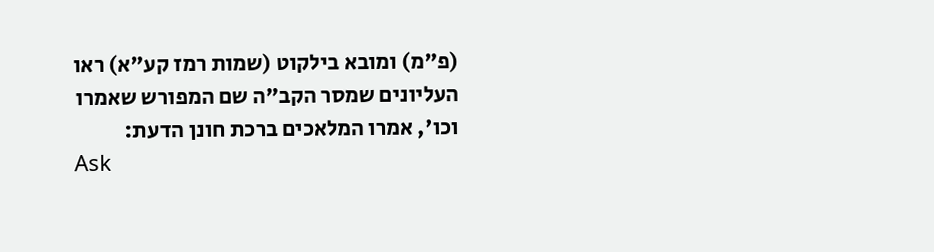(פ"מ) ומובא בילקוט (שמות רמז קע"א) ראו העליונים שמסר הקב"ה שם המפורש שאמרו וכו', אמרו המלאכים ברכת חונן הדעת:
Ask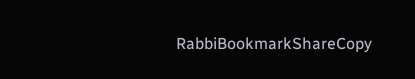RabbiBookmarkShareCopy